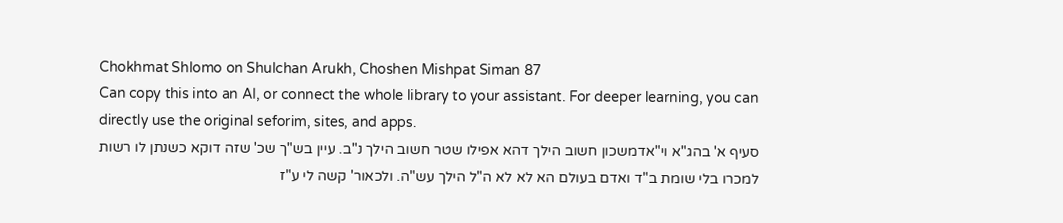Chokhmat Shlomo on Shulchan Arukh, Choshen Mishpat Siman 87
Can copy this into an AI, or connect the whole library to your assistant. For deeper learning, you can directly use the original seforim, sites, and apps.
סעיף א' בהג"א וי"אדמשכון חשוב הילך דהא אפילו שטר חשוב הילך נ"ב. עיין בש"ך שכ' שזה דוקא כשנתן לו רשות למכרו בלי שומת ב"ד ואדם בעולם הא לא לא ה"ל הילך עש"ה. ולכאור' קשה לי ע"ז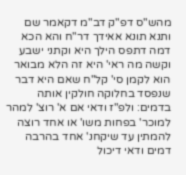מהש"ס דפ"ק דב"מ דקאמר שם ותנא תונא אאידך דר"ח והא הכא דמה דתפס הילך היא וקתני ישבע וקשה מה ראי' היא זה הלא מבואר הוא לקמן סי' קל"ח שאם היא דבר שנפסד בחלוקה חולקין אותה בדמים: ולפ"ז ודאי אם א' רוצ' למהר למוכר' בפחות משו' או אחד רוצה להמתין עד שיקחנ' אחד בהרבה דמים ודאי דיכול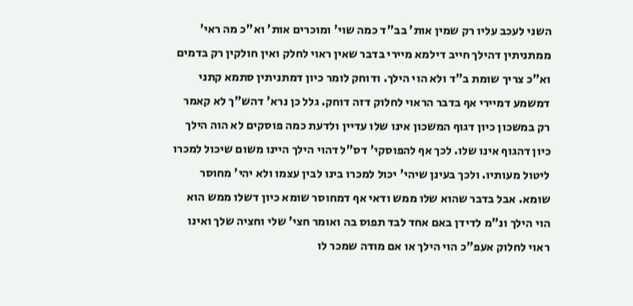השני לעכב עליו רק שמין אות' בב"ד כמה שוי' ומוכרים אות' וא"כ מה ראי' ממתניתין דהילך חייב דילמא מיירי בדבר שאין ראוי לחלק ואין חולקין רק בדמים וא"כ צריך שומת ב"ד ולא הוי הילך. ודוחק לומר כיון דמתניתין סתמא קתני דמשמע דמיירי אף בדבר הראוי לחלוק דזה דוחק. גלל כן נרא' דהש"ך לא קאמר רק במשכון כיון דגוף המשכון אינו שלו עדיין ולדעת כמה פוסקים לא הוה הילך כיון דהגוף אינו שלו. לכך אף להפוסקי' דס"ל דהוי הילך היינו משום שיכול למכרו ליטול מעותיו. ולכך בעינן שיהי' יכול למכרו בינו לבין עצמו ולא יהי' מחוסר שומא. אבל בדבר שהוא שלו ממש ודאי אף דמחוסר שומא כיון דשלו ממש הוא הוי הילך ונ"מ לדידן באם אחד לבד תפוס בה ואומר חצי' שלי וחציה שלך ואינו ראוי לחלוק אעפ"כ הוי הילך או אם מודה שמכר לו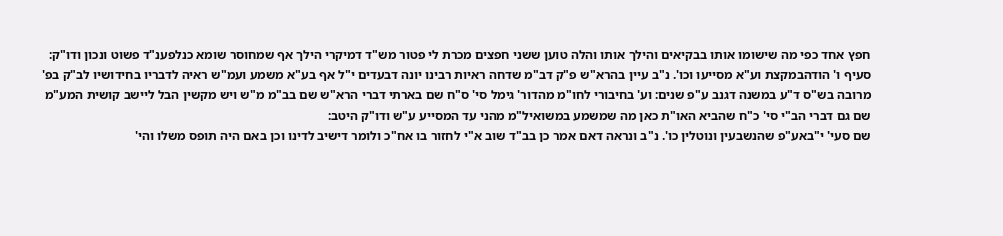חפץ אחד כפי מה שישומו אותו בבקיאים והילך אותו והלה טוען ששני חפצים מכרת לי פטור מש"ד דמיקרי הילך אף שמחוסר שומא כנלפענ"ד פשוט ונכון ודו"ק:
סעיף ו' הודהבמקצת וע"א מסייעו וכו'. נ"ב עיין בהרא"ש פ"ק דב"מ שדחה ראיות רבינו יונה דבעדים י"ל אף בע"א משמע ועמ"ש ראיה לדבריו בחידושיו לב"ק בפ' מרובה בש"ס ד"ע במשנה דגנב ע"פ שנים: וע' בחיבורי לחו"מ מהדור' גימל סי' ס"ח שם בארתי דברי הרא"ש שם בב"מ מ"ש ויש מקשין הבל ליישב קושית המע"מ שם גם דברי הב"י סי' כ"ח שהביא האו"ת כאן מה שמשמע במשואיל"מ מהני עד המסייע ע"ש ודו"ק היטב:
שם סעי' י"באע"פ שהנשבעין ונוטלין כו'. נ"ב ונראה דאם אמר כן בב"ד שוב א"י לחזור בו אח"כ ולומר דישיב לדינו וכן באם היה תופס משלו והי'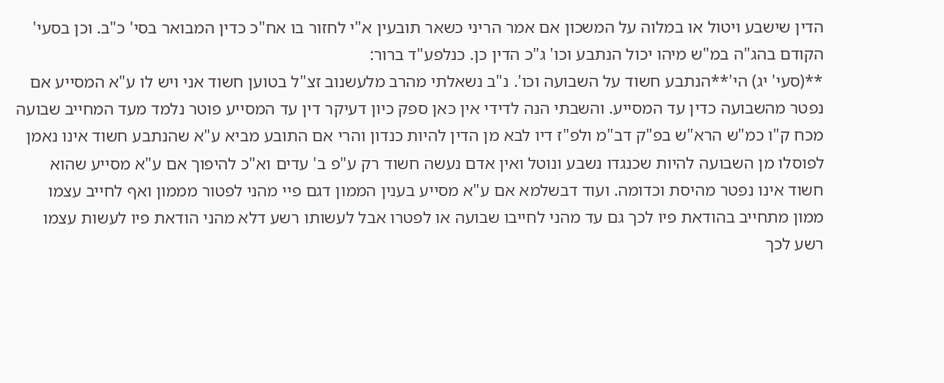הדין שישבע ויטול או במלוה על המשכון אם אמר הריני כשאר תובעין א"י לחזור בו אח"כ כדין המבואר בסי' כ"ב. וכן בסעי' הקודם בהג"ה במ"ש מיהו יכול הנתבע וכו' ג"כ הדין כן. כנלפע"ד ברור:
**(סעי' יג) הי'**הנתבע חשוד על השבועה וכו'. נ"ב נשאלתי מהרב מלעשנוב זצ"ל בטוען חשוד אני ויש לו ע"א המסייע אם נפטר מהשבועה כדין עד המסייע. והשבתי הנה לדידי אין כאן ספק כיון דעיקר דין עד המסייע פוטר נלמד מעד המחייב שבועה מכח ק"ו כמ"ש הרא"ש בפ"ק דב"מ ולפ"ז דיו לבא מן הדין להיות כנדון והרי אם התובע מביא ע"א שהנתבע חשוד אינו נאמן לפוסלו מן השבועה להיות שכנגדו נשבע ונוטל ואין אדם נעשה חשוד רק ע"פ ב' עדים וא"כ להיפוך אם ע"א מסייע שהוא חשוד אינו נפטר מהיסת וכדומה. ועוד דבשלמא אם ע"א מסייע בענין הממון דגם פיי מהני לפטור מממון ואף לחייב עצמו ממון מתחייב בהודאת פיו לכך גם עד מהני לחייבו שבועה או לפטרו אבל לעשותו רשע דלא מהני הודאת פיו לעשות עצמו רשע לכך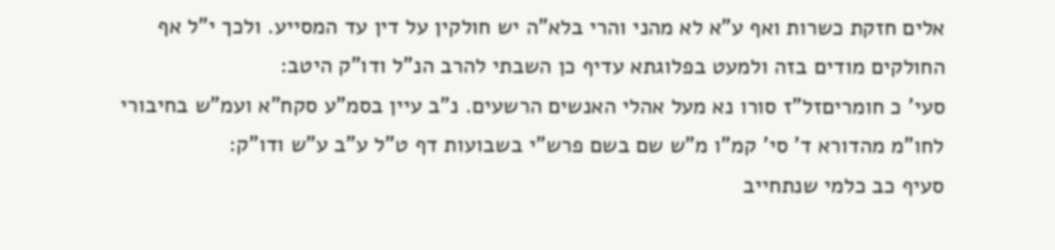אלים חזקת כשרות ואף ע"א לא מהני והרי בלא"ה יש חולקין על דין עד המסייע. ולכך י"ל אף החולקים מודים בזה ולמעט בפלוגתא עדיף כן השבתי להרב הנ"ל ודו"ק היטב:
סעי' כ חומריםזל"ז סורו נא מעל אהלי האנשים הרשעים. נ"ב עיין בסמ"ע סקח"א ועמ"ש בחיבורי לחו"מ מהדורא ד' סי' קמ"ו מ"ש שם בשם פרש"י בשבועות דף ט"ל ע"ב ע"ש ודו"ק:
סעיף כב כלמי שנתחייב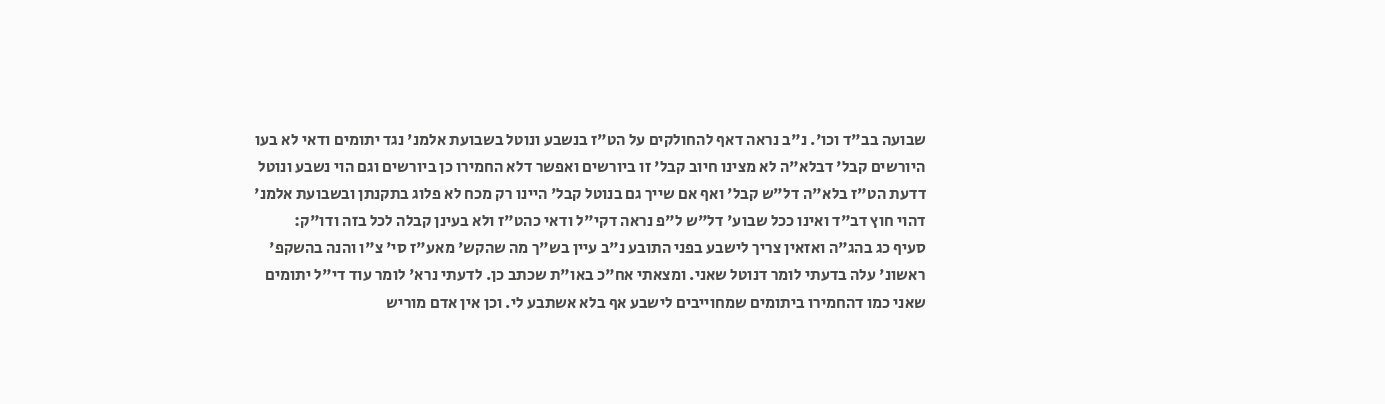שבועה בב"ד וכו'. נ"ב נראה דאף להחולקים על הט"ז בנשבע ונוטל בשבועת אלמנ' נגד יתומים ודאי לא בעו היורשים קבל' דבלא"ה לא מצינו חיוב קבל' זו ביורשים ואפשר דלא החמירו כן ביורשים וגם הוי נשבע ונוטל דדעת הט"ז בלא"ה דל"ש קבל' ואף אם שייך גם בנוטל קבל' היינו רק מכח לא פלוג בתקנתן ובשבועת אלמנ' דהוי חוץ דב"ד ואינו ככל שבוע' דל"ש ל"פ נראה דקי"ל ודאי כהט"ז ולא בעינן קבלה לכל בזה ודו"ק:
סעיף כג בהג"ה ואזאין צריך לישבע בפני התובע נ"ב עיין בש"ך מה שהקש' מאע"ז סי' צ"ו והנה בהשקפ' ראשונ' עלה בדעתי לומר דנוטל שאני. ומצאתי אח"כ באו"ת שכתב כן. לדעתי נרא' לומר עוד די"ל יתומים שאני כמו דהחמירו ביתומים שמחוייבים לישבע אף בלא אשתבע לי. וכן אין אדם מוריש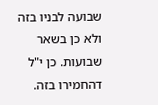שבועה לבניו בזה ולא כן בשאר שבועות. כן י"ל דהחמירו בזה.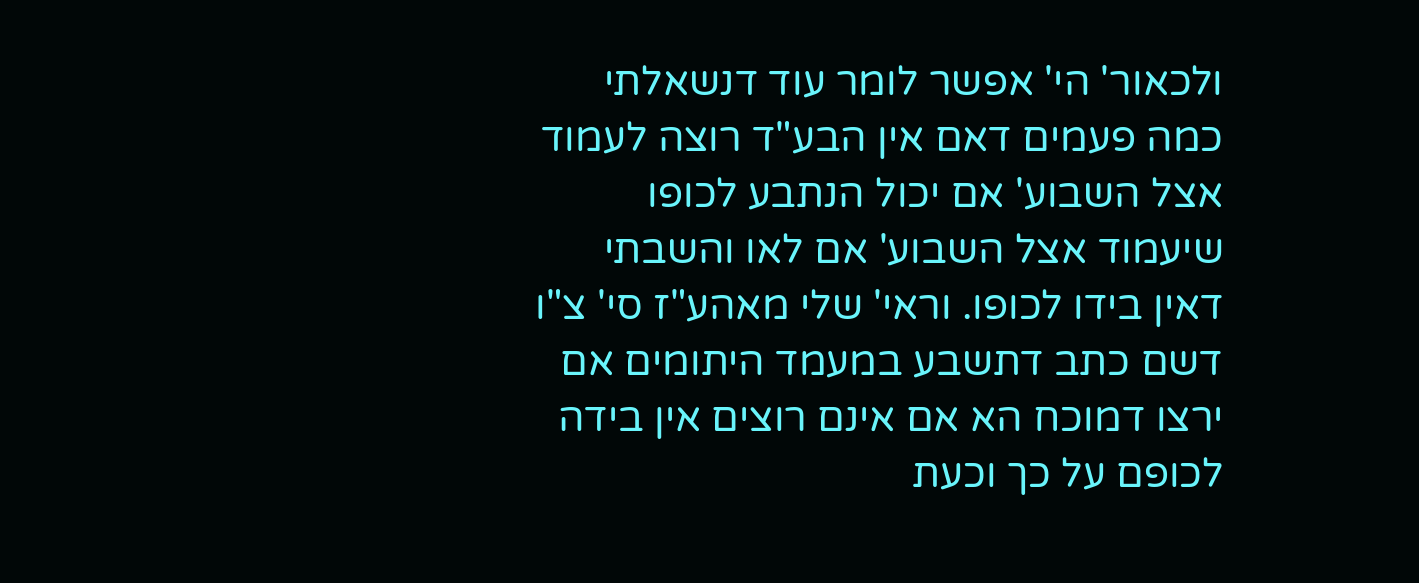ולכאור' הי' אפשר לומר עוד דנשאלתי כמה פעמים דאם אין הבע"ד רוצה לעמוד אצל השבוע' אם יכול הנתבע לכופו שיעמוד אצל השבוע' אם לאו והשבתי דאין בידו לכופו. וראי' שלי מאהע"ז סי' צ"ו דשם כתב דתשבע במעמד היתומים אם ירצו דמוכח הא אם אינם רוצים אין בידה לכופם על כך וכעת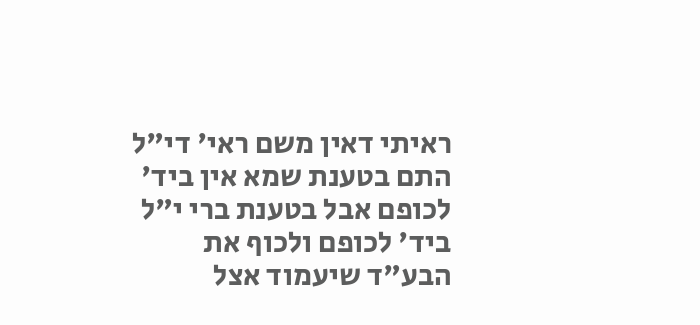ראיתי דאין משם ראי' די"ל התם בטענת שמא אין ביד' לכופם אבל בטענת ברי י"ל ביד' לכופם ולכוף את הבע"ד שיעמוד אצל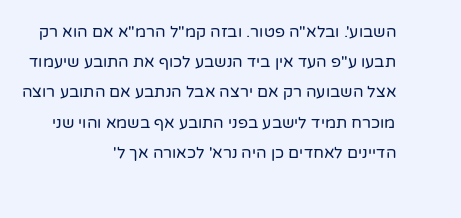השבוע'. ובלא"ה פטור. ובזה קמ"ל הרמ"א אם הוא רק תבעו ע"פ העד אין ביד הנשבע לכוף את התובע שיעמוד אצל השבועה רק אם ירצה אבל הנתבע אם התובע רוצה מוכרח תמיד לישבע בפני התובע אף בשמא והוי שני הדיינים לאחדים כן היה נרא' לכאורה אך ל'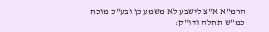הרמ"א א"צ לישבע לא משמע כן ובע"כ מוכח כמ"ש תחלה ודו"ק: